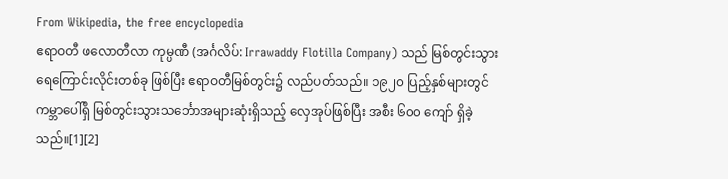From Wikipedia, the free encyclopedia
ဧရာဝတီ ဖလောတီလာ ကုမ္ပဏီ (အင်္ဂလိပ်: Irrawaddy Flotilla Company) သည် မြစ်တွင်းသွား ရေကြောင်းလိုင်းတစ်ခု ဖြစ်ပြီး ဧရာဝတီမြစ်တွင်း၌ လည်ပတ်သည်။ ၁၉၂၀ ပြည့်နှစ်များတွင် ကမ္ဘာပေါ်ရှိ မြစ်တွင်းသွားသင်္ဘောအများဆုံးရှိသည့် လှေအုပ်ဖြစ်ပြီး အစီး ၆၀၀ ကျော် ရှိခဲ့သည်။[1][2]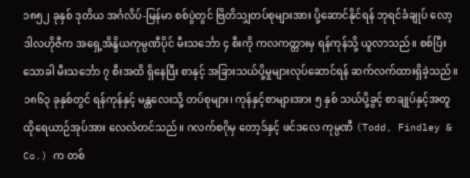၁၈၅၂ ခုနှစ် ဒုတိယ အင်္ဂလိပ်-မြန်မာ စစ်ပွဲတွင် ဗြိတိသျှတပ်စုများအား ပို့ဆောင်နိုင်ရန် ဘုရင်ခံချုပ် လော့ ဒါလဟိုဇီက အရှေ့အိန္ဒိယကုမ္ပဏီပိုင် မီးသင်္ဘော ၄ စီးကို ကလကတ္တားမှ ရန်ကုန်သို့ ယူလာသည်။ စစ်ပြီးသောခါ မီးသင်္ဘော ၇ စီးအထိ ရှိနေပြီး စာနှင့် အခြားသယ်ပို့မှုများလုပ်ဆောင်ရန် ဆက်လက်ထားရှိခဲ့သည်။
၁၈၆၃ ခုနှစ်တွင် ရန်ကုန်နှင့် မန္တလေးသို့ တပ်စုများ၊ ကုန်နှင့်စာများအား ၅ နှစ် သယ်ပို့ခွင့် စာချုပ်နှင့်အတူ ထိုရေယာဉ်အုပ်အား လေလံတင်သည်။ ဂလက်စဂိုမှ တော့ဒ်နှင့် ဖင်ဒလေ ကုမ္ပဏီ (Todd, Findley & Co.) က တစ်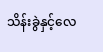သိန်းခွဲနှင့်လေ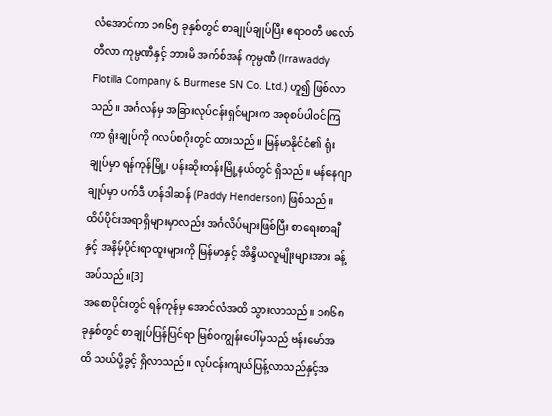လံအောင်ကာ ၁၈၆၅ ခုနှစ်တွင် စာချုပ်ချုပ်ပြီး ဧရာဝတီ ဖလော်တီလာ ကုမ္ပဏီနှင့် ဘားမိ အက်စ်အန် ကုမ္ပဏီ (Irrawaddy Flotilla Company & Burmese SN Co. Ltd.) ဟူ၍ ဖြစ်လာသည်။ အင်္ဂလန်မှ အခြားလုပ်ငန်းရှင်များက အစုစပ်ပါဝင်ကြကာ ရုံးချုပ်ကို ဂလပ်စဂိုးတွင် ထားသည်။ မြန်မာနိုင်ငံ၏ ရုံးချုပ်မှာ ရန်ကုန်မြို့၊ ပန်းဆိုးတန်းမြို့နယ်တွင် ရှိသည်။ မန်နေဂျာချုပ်မှာ ပက်ဒီ ဟန်ဒါဆန် (Paddy Henderson) ဖြစ်သည်။ ထိပ်ပိုင်းအရာရှိများမှာလည်း အင်္ဂလိပ်များဖြစ်ပြီး စာရေးစာချီနှင့် အနိမ့်ပိုင်းရာထူးများကို မြန်မာနှင့် အိန္ဒိယလူမျိုးများအား ခန့်အပ်သည်။[3]
အစောပိုင်းတွင် ရန်ကုန်မှ အောင်လံအထိ သွားလာသည်။ ၁၈၆၈ ခုနှစ်တွင် စာချုပ်ပြန်ပြင်ရာ မြစ်ဝကျွန်းပေါ်မှသည် ဗန်းမော်အထိ သယ်ပို့ခွင့် ရှိလာသည်။ လုပ်ငန်းကျယ်ပြန့်လာသည်နှင့်အ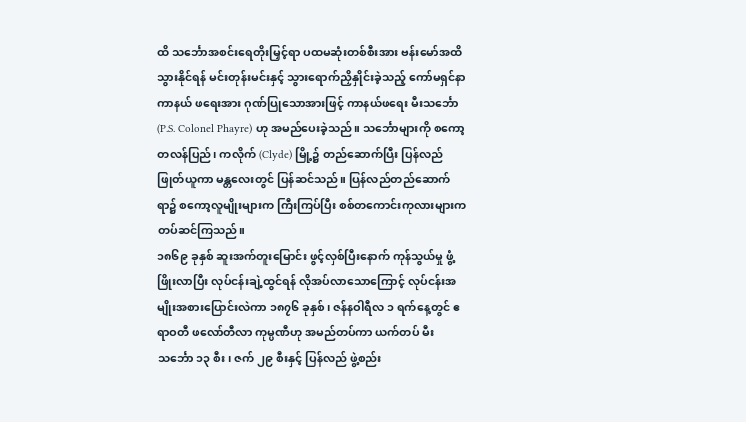ထိ သင်္ဘောအစင်းရေတိုးမြှင့်ရာ ပထမဆုံးတစ်စီးအား ဗန်းမော်အထိသွားနိုင်ရန် မင်းတုန်းမင်းနှင့် သွားရောက်ညှိနှိုင်းခဲ့သည့် ကော်မရှင်နာ ကာနယ် ဖရေးအား ဂုဏ်ပြုသောအားဖြင့် ကာနယ်ဖရေး မီးသင်္ဘော (P.S. Colonel Phayre) ဟု အမည်ပေးခဲ့သည်။ သင်္ဘောများကို စကော့တလန်ပြည်၊ ကလိုက် (Clyde) မြို့၌ တည်ဆောက်ပြီး ပြန်လည်ဖြုတ်ယူကာ မန္တလေးတွင် ပြန်ဆင်သည်။ ပြန်လည်တည်ဆောက်ရာ၌ စကော့လူမျိုးများက ကြီးကြပ်ပြီး စစ်တကောင်းကုလားများက တပ်ဆင်ကြသည်။
၁၈၆၉ ခုနှစ် ဆူးအက်တူးမြောင်း ဖွင့်လှစ်ပြီးနောက် ကုန်သွယ်မှု ဖွံ့ဖြိုးလာပြီး လုပ်ငန်းချဲ့ထွင်ရန် လိုအပ်လာသောကြောင့် လုပ်ငန်းအမျိုးအစားပြောင်းလဲကာ ၁၈၇၆ ခုနှစ်၊ ဇန်နဝါရီလ ၁ ရက်နေ့တွင် ဧရာဝတီ ဖလော်တီလာ ကုမ္ပဏီဟု အမည်တပ်ကာ ယက်တပ် မီးသင်္ဘော ၁၃ စီး၊ ဇက် ၂၉ စီးနှင့် ပြန်လည် ဖွဲ့စည်း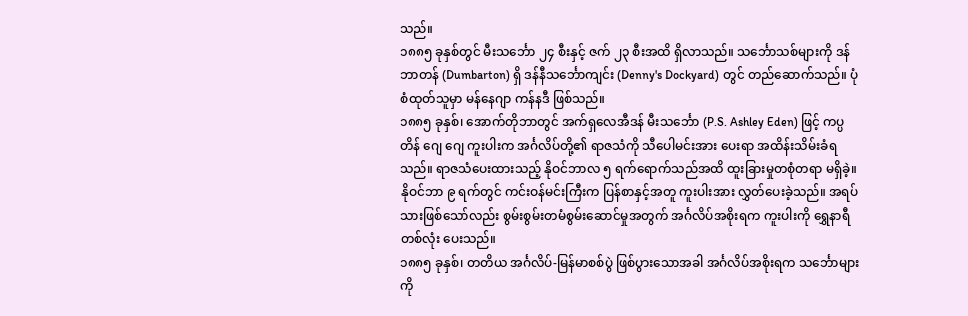သည်။
၁၈၈၅ ခုနှစ်တွင် မီးသင်္ဘော ၂၄ စီးနှင့် ဇက် ၂၃ စီးအထိ ရှိလာသည်။ သင်္ဘောသစ်များကို ဒန်ဘာတန် (Dumbarton) ရှိ ဒန်နီသင်္ဘောကျင်း (Denny's Dockyard) တွင် တည်ဆောက်သည်။ ပုံစံထုတ်သူမှာ မန်နေဂျာ ကန်နဒီ ဖြစ်သည်။
၁၈၈၅ ခုနှစ်၊ အောက်တိုဘာတွင် အက်ရှလေအီဒန် မီးသင်္ဘော (P.S. Ashley Eden) ဖြင့် ကပ္ပတိန် ဂျေ ဂျေ ကူးပါးက အင်္ဂလိပ်တို့၏ ရာဇသံကို သီပေါမင်းအား ပေးရာ အထိန်းသိမ်းခံရသည်။ ရာဇသံပေးထားသည့် နိုဝင်ဘာလ ၅ ရက်ရောက်သည်အထိ ထူးခြားမှုတစုံတရာ မရှိခဲ့။ နိုဝင်ဘာ ၉ ရက်တွင် ကင်းဝန်မင်းကြီးက ပြန်စာနှင့်အတူ ကူးပါးအား လွှတ်ပေးခဲ့သည်။ အရပ်သားဖြစ်သော်လည်း စွမ်းစွမ်းတမံစွမ်းဆောင်မှုအတွက် အင်္ဂလိပ်အစိုးရက ကူးပါးကို ရွှေနာရီတစ်လုံး ပေးသည်။
၁၈၈၅ ခုနှစ်၊ တတိယ အင်္ဂလိပ်-မြန်မာစစ်ပွဲ ဖြစ်ပွားသောအခါ အင်္ဂလိပ်အစိုးရက သင်္ဘောများကို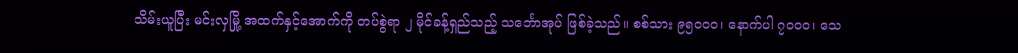သိမ်းယူပြီး မင်းလှမြို့ အထက်နှင့်အောက်ကို တပ်စွဲရာ ၂ မိုင်ခန့်ရှည်သည့် သင်္ဘောအုပ် ဖြစ်ခဲ့သည်။ စစ်သား ၉၅၀၀၀၊ နောက်ပါ ၇၀၀၀၊ သေ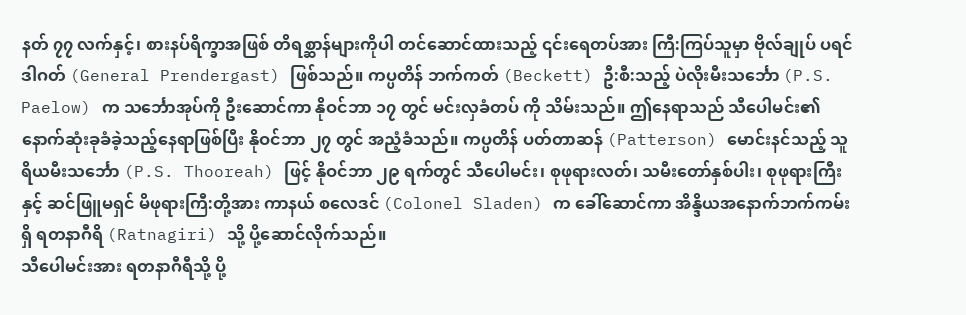နတ် ၇၇ လက်နှင့်၊ စားနပ်ရိက္ခာအဖြစ် တိရစ္ဆာန်များကိုပါ တင်ဆောင်ထားသည့် ၎င်းရေတပ်အား ကြီ:ကြပ်သူမှာ ဗိုလ်ချုပ် ပရင်ဒါဂတ် (General Prendergast) ဖြစ်သည်။ ကပ္ပတိန် ဘက်ကတ် (Beckett) ဦ:စီ:သည့် ပဲလိုးမီးသင်္ဘော (P.S. Paelow) က သင်္ဘောအုပ်ကို ဦးဆောင်ကာ နိုဝင်ဘာ ၁၇ တွင် မင်းလှခံတပ် ကို သိမ်းသည်။ ဤနေရာသည် သီပေါမင်း၏ နောက်ဆုံးခုခံခဲ့သည့်နေရာဖြစ်ပြီး နိုဝင်ဘာ ၂၇ တွင် အညံ့ခံသည်။ ကပ္ပတိန် ပတ်တာဆန် (Patterson) မောင်းနင်သည့် သူရိယမီးသင်္ဘော (P.S. Thooreah) ဖြင့် နိုဝင်ဘာ ၂၉ ရက်တွင် သီပေါမင်း၊ စုဖုရားလတ်၊ သမီးတော်နှစ်ပါး၊ စုဖုရားကြီးနှင့် ဆင်ဖြူမရှင် မိဖုရားကြီ:တို့အား ကာနယ် စလေဒင် (Colonel Sladen) က ခေါ်ဆောင်ကာ အိန္ဒိယအနောက်ဘက်ကမ်းရှိ ရတနာဂီရိ (Ratnagiri) သို့ ပို့ဆောင်လိုက်သည်။
သီပေါမင်းအား ရတနာဂီရီသို့ ပို့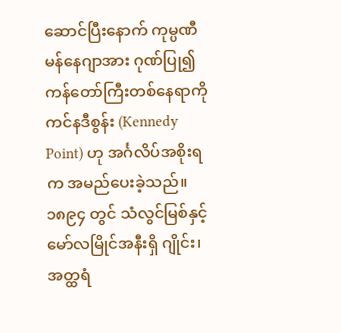ဆောင်ပြီးနောက် ကုမ္ပဏီမန်နေဂျာအား ဂုဏ်ပြု၍ ကန်တော်ကြီးတစ်နေရာကို ကင်နဒီစွန်း (Kennedy Point) ဟု အင်္ဂလိပ်အစိုးရက အမည်ပေးခဲ့သည်။
၁၈၉၄ တွင် သံလွင်မြစ်နှင့် မော်လမြိုင်အနီးရှိ ဂျိုင်း၊ အတ္ထရံ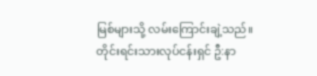မြစ်များသို့ လမ်းကြောင်းချဲ့သည်။ တိုင်းရင်းသားလုပ်ငန်းရှင် ဦ:နာ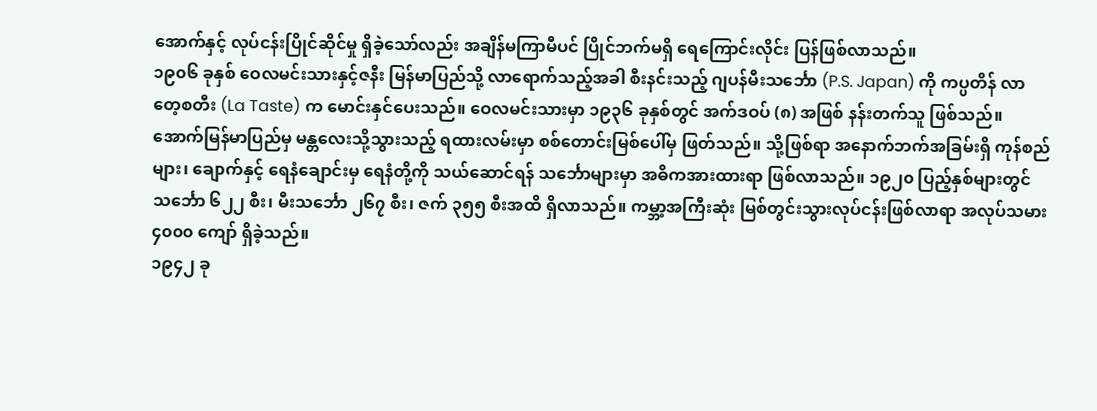အောက်နှင့် လုပ်ငန်းပြိုင်ဆိုင်မှု ရှိခဲ့သော်လည်း အချိန်မကြာမီပင် ပြိုင်ဘက်မရှိ ရေကြောင်းလိုင်း ပြန်ဖြစ်လာသည်။
၁၉၀၆ ခုနှစ် ဝေလမင်းသားနှင့်ဇနီး မြန်မာပြည်သို့ လာရောက်သည့်အခါ စီးနင်းသည့် ဂျပန်မီးသင်္ဘော (P.S. Japan) ကို ကပ္ပတိန် လာတေ့စတီး (La Taste) က မောင်းနှင်ပေးသည်။ ဝေလမင်းသားမှာ ၁၉၃၆ ခုနှစ်တွင် အက်ဒဝပ် (၈) အဖြစ် နန်းတက်သူ ဖြစ်သည်။
အောက်မြန်မာပြည်မှ မန္တလေးသို့သွားသည့် ရထားလမ်းမှာ စစ်တောင်းမြစ်ပေါ်မှ ဖြတ်သည်။ သို့ဖြစ်ရာ အနောက်ဘက်အခြမ်းရှိ ကုန်စည်များ၊ ချောက်နှင့် ရေနံချောင်းမှ ရေနံတို့ကို သယ်ဆောင်ရန် သင်္ဘောများမှာ အဓိကအားထားရာ ဖြစ်လာသည်။ ၁၉၂၀ ပြည့်နှစ်များတွင် သင်္ဘော ၆၂၂ စီး၊ မီးသင်္ဘော ၂၆၇ စီး၊ ဇက် ၃၅၅ စီးအထိ ရှိလာသည်။ ကမ္ဘာ့အကြီးဆုံး မြစ်တွင်းသွားလုပ်ငန်းဖြစ်လာရာ အလုပ်သမား ၄၀၀၀ ကျော် ရှိခဲ့သည်။
၁၉၄၂ ခု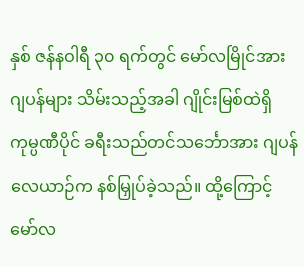နှစ် ဇန်နဝါရီ ၃၀ ရက်တွင် မော်လမြိုင်အား ဂျပန်များ သိမ်းသည့်အခါ ဂျိုင်းမြစ်ထဲရှိ ကုမ္ပဏီပိုင် ခရီးသည်တင်သင်္ဘောအား ဂျပန်လေယာဉ်က နစ်မြှုပ်ခဲ့သည်။ ထို့ကြောင့် မော်လ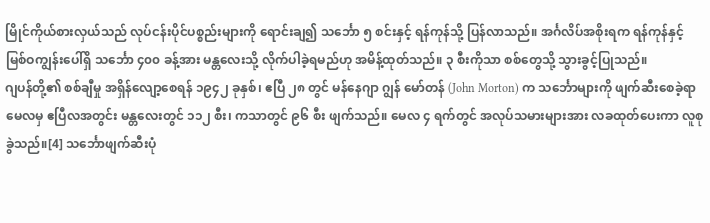မြိုင်ကိုယ်စားလှယ်သည် လုပ်ငန်းပိုင်ပစ္စည်းများကို ရောင်းချ၍ သင်္ဘော ၅ စင်းနှင့် ရန်ကုန်သို့ ပြန်လာသည်။ အင်္ဂလိပ်အစိုးရက ရန်ကုန်နှင့် မြစ်ဝကျွန်းပေါ်ရှိ သင်္ဘော ၄၀၀ ခန့်အား မန္တလေးသို့ လိုက်ပါခဲ့ရမည်ဟု အမိန့်ထုတ်သည်။ ၃ စီးကိုသာ စစ်တွေသို့ သွားခွင့်ပြုသည်။
ဂျပန်တို့၏ စစ်ချီမှု အရှိန်လျော့စေရန် ၁၉၄၂ ခုနှစ်၊ ဧပြီ ၂၈ တွင် မန်နေဂျာ ဂျွန် မော်တန် (John Morton) က သင်္ဘောများကို ဖျက်ဆီးစေခဲ့ရာ မေလမှ ဧပြီလအတွင်း မန္တလေးတွင် ၁၁၂ စီး၊ ကသာတွင် ၉၆ စီး ဖျက်သည်။ မေလ ၄ ရက်တွင် အလုပ်သမားများအား လခထုတ်ပေးကာ လူစုခွဲသည်။[4] သင်္ဘောဖျက်ဆီးပုံ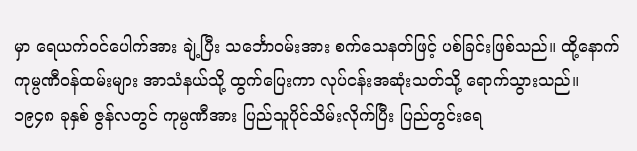မှာ ရေယက်ဝင်ပေါက်အား ချဲ့ပြီး သင်္ဘောဝမ်းအား စက်သေနတ်ဖြင့် ပစ်ခြင်းဖြစ်သည်။ ထို့နောက် ကုမ္ပဏီဝန်ထမ်းများ အာသံနယ်သို့ ထွက်ပြေးကာ လုပ်ငန်းအဆုံးသတ်သို့ ရောက်သွားသည်။
၁၉၄၈ ခုနှစ် ဇွန်လတွင် ကုမ္ပဏီအား ပြည်သူပိုင်သိမ်းလိုက်ပြီး ပြည်တွင်းရေ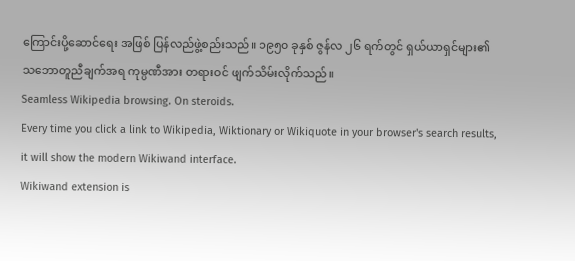ကြောင်းပို့ဆောင်ရေး အဖြစ် ပြန်လည်ဖွဲ့စည်းသည်။ ၁၉၅၀ ခုနှစ် ဇွန်လ ၂၆ ရက်တွင် ရှယ်ယာရှင်များ၏ သဘောတူညီချက်အရ ကုမ္ပဏီအား တရားဝင် ဖျက်သိမ်းလိုက်သည်။
Seamless Wikipedia browsing. On steroids.
Every time you click a link to Wikipedia, Wiktionary or Wikiquote in your browser's search results, it will show the modern Wikiwand interface.
Wikiwand extension is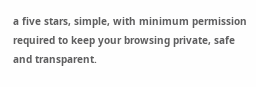a five stars, simple, with minimum permission required to keep your browsing private, safe and transparent.